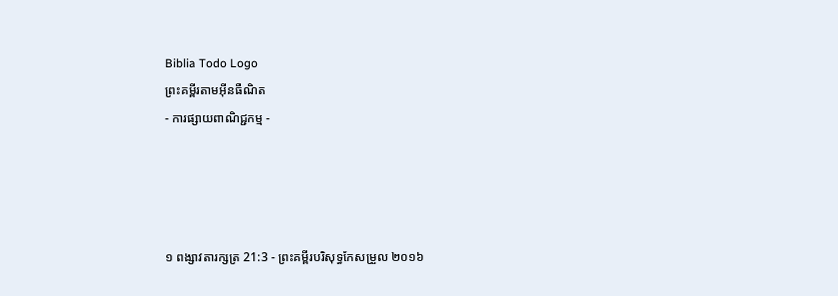Biblia Todo Logo
ព្រះគម្ពីរតាមអ៊ីនធឺណិត
- ការផ្សាយពាណិជ្ជកម្ម -




១ ពង្សាវ‌តារ‌ក្សត្រ 21:3 - ព្រះគម្ពីរបរិសុទ្ធកែសម្រួល ២០១៦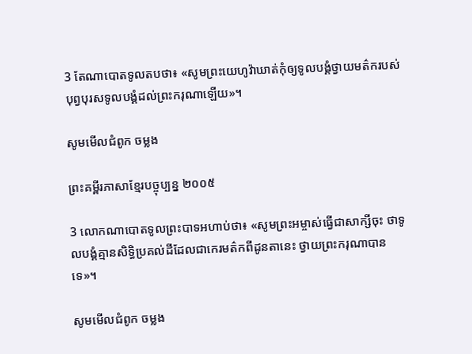3 តែណា‌បោតទូលតបថា៖ «សូមព្រះ‌យេហូវ៉ាឃាត់កុំឲ្យទូល‌បង្គំថ្វាយមត៌ករបស់បុព្វ‌បុរសទូល‌បង្គំដល់ព្រះ‌ករុណាឡើយ»។

សូមមើលជំពូក ចម្លង

ព្រះគម្ពីរភាសាខ្មែរបច្ចុប្បន្ន ២០០៥

3 លោកណា‌បោតទូលព្រះ‌បាទអហាប់ថា៖ «សូមព្រះ‌អម្ចាស់ធ្វើជាសាក្សីចុះ ថាទូលបង្គំគ្មានសិទ្ធិប្រគល់ដីដែលជាកេរ‌មត៌កពីដូនតានេះ ថ្វាយព្រះ‌ករុណាបានទេ»។

សូមមើលជំពូក ចម្លង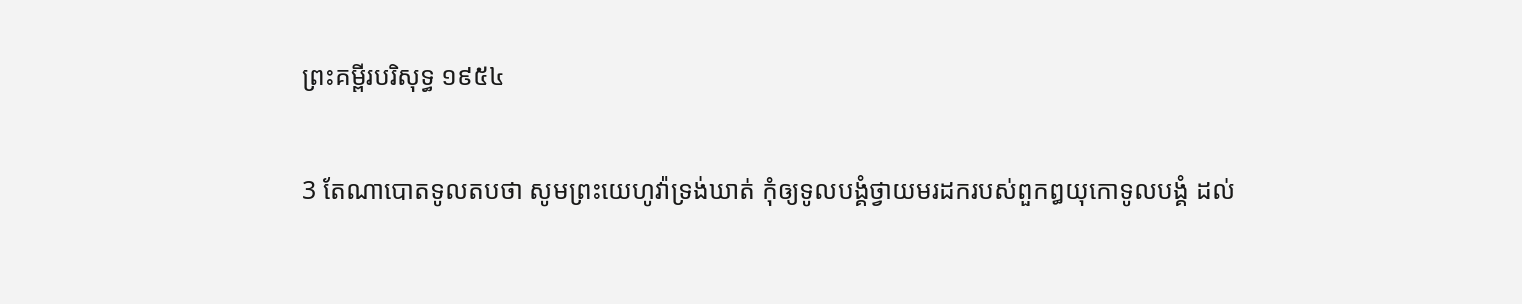ព្រះគម្ពីរបរិសុទ្ធ ១៩៥៤

3 តែណាបោតទូលតបថា សូមព្រះ‌យេហូវ៉ាទ្រង់ឃាត់ កុំឲ្យទូលបង្គំថ្វាយមរដករបស់ពួកឰយុកោទូលបង្គំ ដល់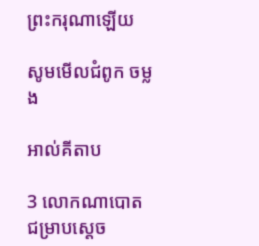ព្រះ‌ករុណាឡើយ

សូមមើលជំពូក ចម្លង

អាល់គីតាប

3 លោកណា‌បោតជម្រាបស្តេច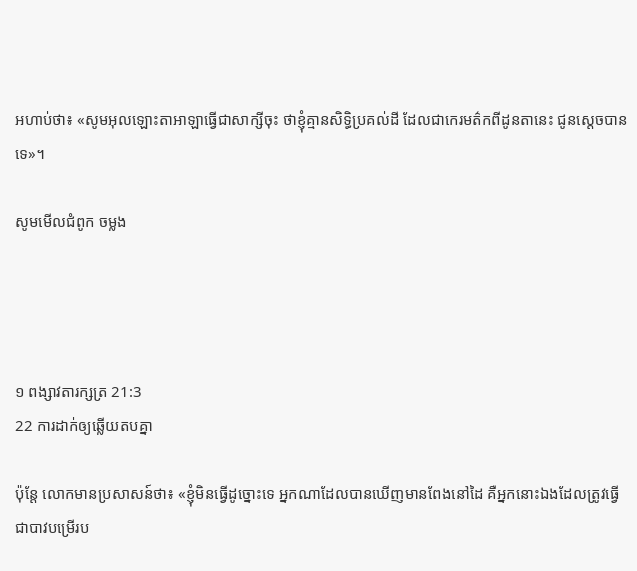អហាប់ថា៖ «សូមអុលឡោះ‌តាអាឡាធ្វើជាសាក្សីចុះ ថាខ្ញុំគ្មានសិទ្ធិប្រគល់ដី ដែលជាកេរ‌មត៌កពីដូន‌តានេះ ជូនស្តេចបានទេ»។

សូមមើលជំពូក ចម្លង




១ ពង្សាវ‌តារ‌ក្សត្រ 21:3
22 ការដាក់ឲ្យឆ្លើយតបគ្នា

ប៉ុន្ដែ លោកមានប្រសាសន៍ថា៖ «ខ្ញុំមិនធ្វើដូច្នោះទេ អ្នកណាដែលបានឃើញមានពែងនៅដៃ គឺអ្នកនោះឯងដែលត្រូវធ្វើជាបាវបម្រើរប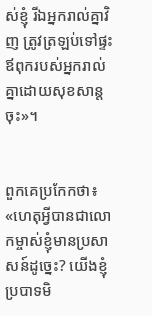ស់ខ្ញុំ រីឯអ្នករាល់គ្នាវិញ ត្រូវត្រឡប់ទៅផ្ទះឪពុករបស់អ្នករាល់គ្នាដោយសុខ‌សាន្តចុះ»។


ពួកគេប្រកែកថា៖ «ហេតុអ្វីបានជាលោកម្ចាស់ខ្ញុំមានប្រសាសន៍ដូច្នេះ? យើងខ្ញុំប្របាទមិ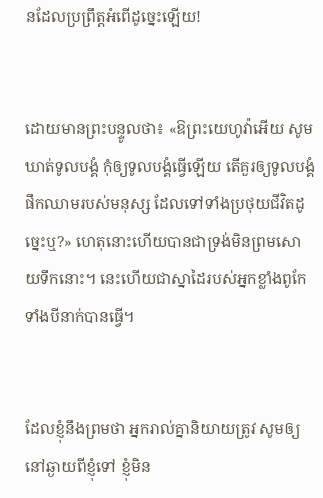នដែលប្រព្រឹត្តអំពើដូច្នេះឡើយ!


ដោយមានព្រះ‌បន្ទូលថា៖ «ឱព្រះ‌យេហូវ៉ាអើយ សូមឃាត់ទូល‌បង្គំ កុំឲ្យទូល‌បង្គំធ្វើឡើយ តើគួរឲ្យទូល‌បង្គំផឹកឈាមរបស់មនុស្ស ដែលទៅទាំងប្រថុយជីវិតដូច្នេះឬ?» ហេតុនោះហើយបានជាទ្រង់មិនព្រមសោយទឹកនោះ។ នេះហើយជាស្នាដៃរបស់អ្នកខ្លាំងពូកែទាំងបីនាក់បានធ្វើ។


ដែលខ្ញុំនឹងព្រមថា អ្នករាល់គ្នានិយាយត្រូវ សូមឲ្យនៅឆ្ងាយពីខ្ញុំទៅ ខ្ញុំមិន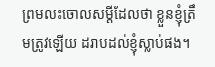ព្រមលះចោលសម្ដីដែលថា ខ្លួនខ្ញុំត្រឹមត្រូវឡើយ ដរាបដល់ខ្ញុំស្លាប់ផង។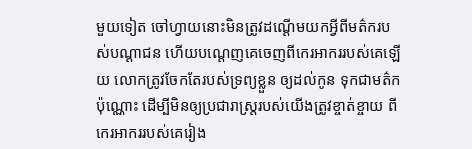មួយទៀត ចៅ‌ហ្វាយនោះមិនត្រូវដណ្តើមយកអ្វីពីមត៌ករបស់បណ្ដា‌ជន ហើយបណ្តេញគេចេញពីកេរ‌អាកររបស់គេឡើយ លោកត្រូវចែកតែរបស់ទ្រព្យខ្លួន ឲ្យដល់កូន ទុកជាមត៌កប៉ុណ្ណោះ ដើម្បីមិនឲ្យប្រជា‌រាស្ត្ររបស់យើងត្រូវខ្ចាត់‌ខ្ចាយ ពីកេរ‌អាកររបស់គេរៀង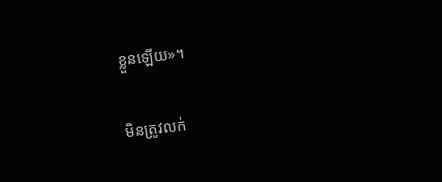ខ្លួនឡើយ»។


មិនត្រូវលក់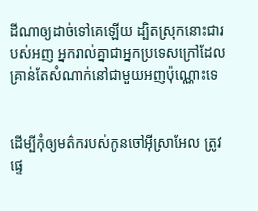ដីណាឲ្យដាច់ទៅគេឡើយ ដ្បិតស្រុកនោះជារបស់អញ អ្នករាល់គ្នាជាអ្នកប្រទេសក្រៅដែលគ្រាន់តែសំណាក់នៅជាមួយអញប៉ុណ្ណោះទេ


ដើម្បីកុំឲ្យមត៌ករបស់កូនចៅអ៊ីស្រា‌អែល ត្រូវផ្ទេ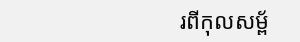រពីកុល‌សម្ព័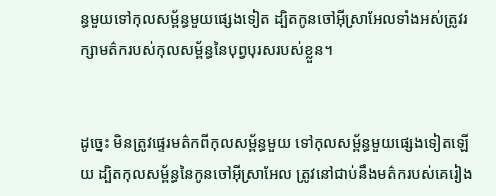ន្ធមួយទៅកុល‌សម្ព័ន្ធមួយផ្សេងទៀត ដ្បិតកូនចៅអ៊ីស្រា‌អែលទាំងអស់ត្រូវរក្សាមត៌ករបស់កុល‌សម្ព័ន្ធនៃបុព្វ‌បុរសរបស់ខ្លួន។


ដូច្នេះ មិនត្រូវផ្ទេរមត៌កពីកុល‌សម្ព័ន្ធមួយ ទៅកុល‌សម្ព័ន្ធមួយផ្សេងទៀតឡើយ ដ្បិតកុល‌សម្ព័ន្ធនៃកូនចៅអ៊ីស្រា‌អែល ត្រូវនៅជាប់នឹងមត៌ករបស់គេរៀង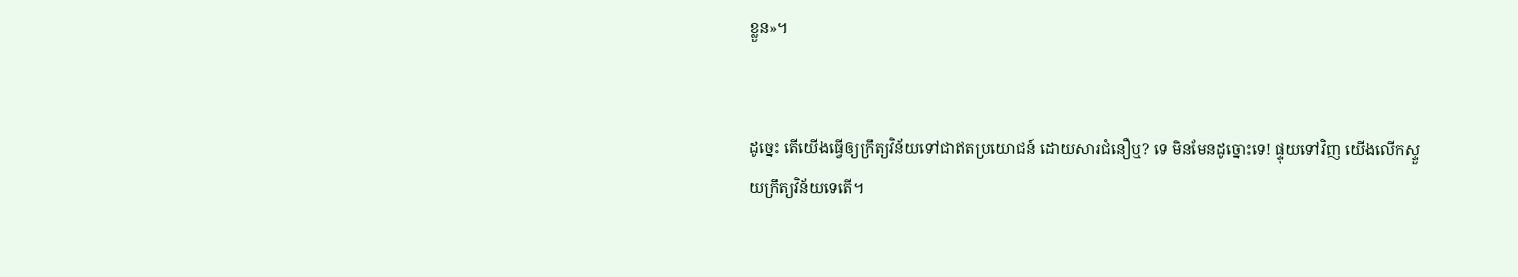ខ្លួន»។


ដូច្នេះ តើយើងធ្វើឲ្យក្រឹត្យ‌វិន័យទៅជាឥតប្រយោជន៍ ដោយសារជំនឿឬ? ទេ មិនមែនដូច្នោះទេ! ផ្ទុយទៅវិញ យើងលើកស្ទួយក្រឹត្យ‌វិន័យទេតើ។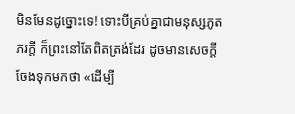មិនមែនដូច្នោះទេ! ទោះបីគ្រប់គ្នាជាមនុស្សភូតភរក្ដី ក៏ព្រះនៅតែពិតត្រង់ដែរ ដូចមានសេចក្តីចែងទុកមកថា «ដើម្បី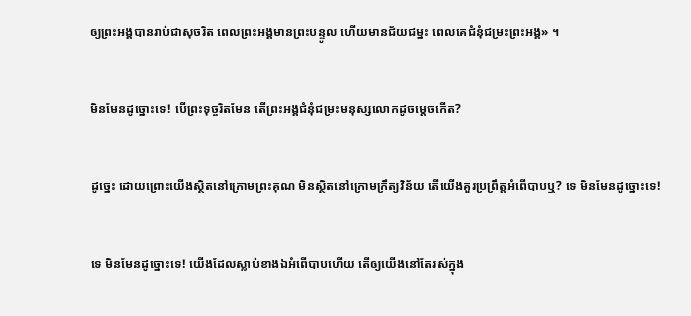ឲ្យព្រះ‌អង្គបានរាប់ជាសុចរិត ពេលព្រះ‌អង្គមានព្រះបន្ទូល ហើយមានជ័យជម្នះ ពេលគេជំនុំជម្រះព្រះ‌អង្គ» ។


មិនមែនដូច្នោះទេ! បើព្រះទុច្ចរិតមែន តើព្រះ‌អង្គជំនុំ‌ជម្រះមនុស្សលោកដូចម្ដេចកើត?


ដូច្នេះ ដោយព្រោះយើងស្ថិតនៅក្រោមព្រះ‌គុណ មិនស្ថិតនៅក្រោមក្រឹត្យ‌វិន័យ តើយើងគួរប្រព្រឹត្តអំពើបាបឬ? ទេ មិនមែនដូច្នោះទេ!


ទេ មិនមែនដូច្នោះទេ! យើងដែលស្លាប់ខាងឯអំពើបាបហើយ តើឲ្យយើងនៅតែរស់ក្នុង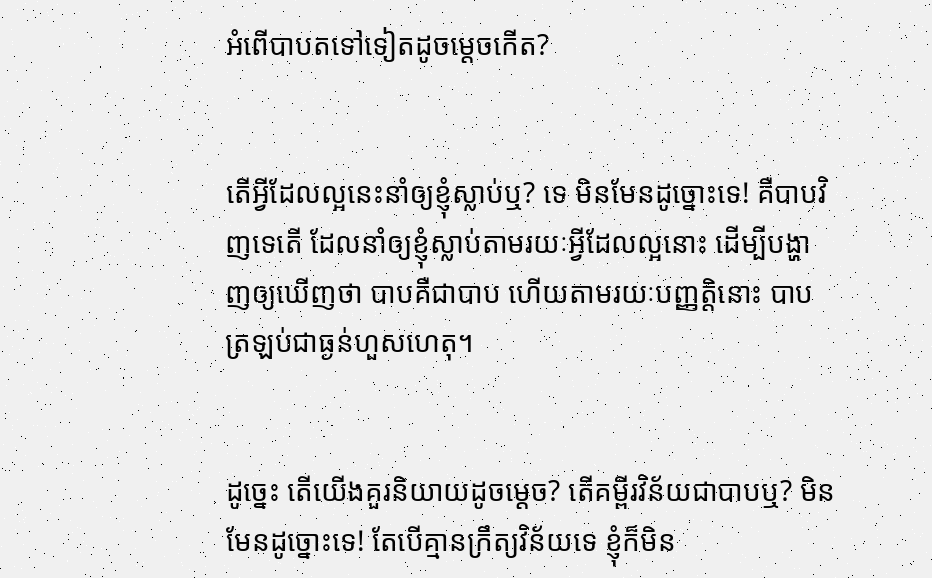អំពើបាបតទៅទៀតដូចម្ដេចកើត?


តើអ្វីដែលល្អនេះនាំឲ្យខ្ញុំស្លាប់ឬ? ទេ មិនមែនដូច្នោះទេ! គឺបាបវិញទេតើ ដែលនាំឲ្យខ្ញុំស្លាប់តាមរយៈអ្វីដែលល្អនោះ ដើម្បីបង្ហាញឲ្យឃើញថា បាបគឺជាបាប ហើយតាមរយៈបញ្ញត្តិនោះ បាបត្រឡប់ជាធ្ងន់ហួសហេតុ។


ដូច្នេះ តើយើងគួរនិយាយដូចម្តេច? តើគម្ពីរ‌វិន័យជាបាបឬ? មិនមែនដូច្នោះទេ! តែបើគ្មានក្រឹត្យ‌វិន័យទេ ខ្ញុំក៏មិន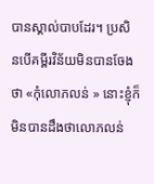បានស្គាល់បាបដែរ។ ប្រសិន‌បើគម្ពីរវិន័យមិនបានចែងថា «កុំលោភលន់ » នោះខ្ញុំក៏មិនបានដឹងថាលោភលន់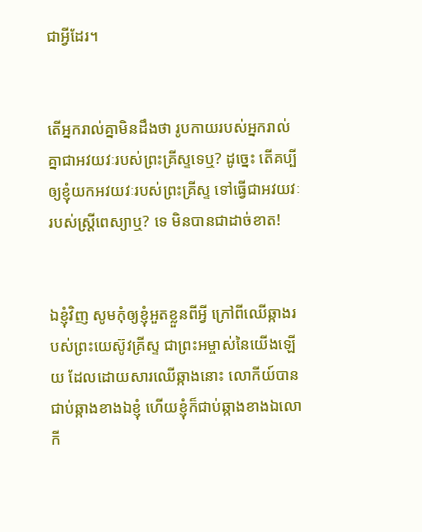ជាអ្វីដែរ។


តើអ្នករាល់គ្នាមិនដឹងថា រូប‌កាយរបស់អ្នករាល់គ្នាជាអវ‌យវៈរបស់ព្រះគ្រីស្ទទេឬ? ដូច្នេះ តើគប្បីឲ្យខ្ញុំយកអវយវៈរបស់ព្រះ‌គ្រីស្ទ ទៅធ្វើជាអវ‌យវៈរបស់ស្ត្រីពេស្យាឬ? ទេ មិនបានជាដាច់ខាត!


ឯខ្ញុំវិញ សូមកុំឲ្យខ្ញុំអួតខ្លួនពីអ្វី ក្រៅពីឈើឆ្កាងរបស់ព្រះ‌យេស៊ូវ‌គ្រីស្ទ ជាព្រះ‌អម្ចាស់នៃយើងឡើយ ដែលដោយ‌សារឈើឆ្កាងនោះ លោកីយ៍បានជាប់ឆ្កាងខាងឯខ្ញុំ ហើយខ្ញុំក៏ជាប់ឆ្កាងខាងឯលោកី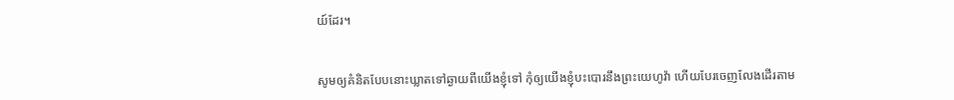យ៍ដែរ។


សូមឲ្យគំនិតបែបនោះឃ្លាតទៅឆ្ងាយពីយើងខ្ញុំទៅ កុំឲ្យយើងខ្ញុំបះ‌បោរនឹងព្រះ‌យេហូវ៉ា ហើយបែរចេញលែងដើរតាម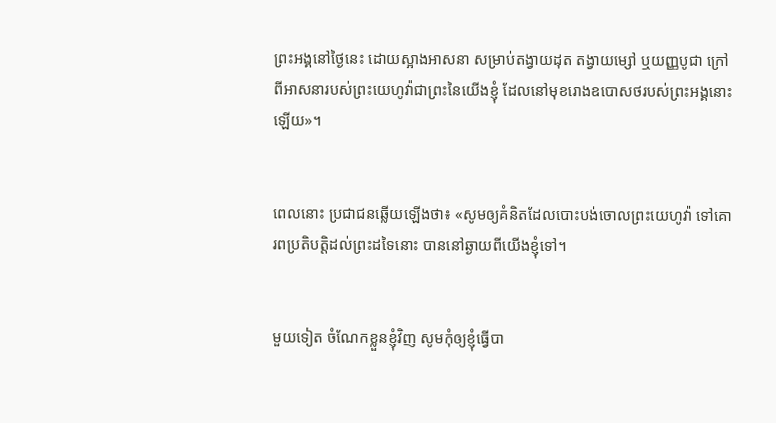ព្រះ‌អង្គនៅថ្ងៃនេះ ដោយស្អាងអាស‌នា សម្រាប់តង្វាយដុត តង្វាយម្សៅ ឬយញ្ញ‌បូជា ក្រៅពីអាស‌នារបស់ព្រះ‌យេហូវ៉ាជាព្រះនៃយើងខ្ញុំ ដែលនៅមុខរោងឧបោ‌សថរបស់ព្រះ‌អង្គនោះឡើយ»។


ពេលនោះ ប្រជា‌ជនឆ្លើយឡើងថា៖ «សូមឲ្យគំនិតដែលបោះ‌បង់ចោលព្រះ‌យេហូវ៉ា ទៅគោរពប្រតិ‌បត្តិដល់ព្រះដទៃនោះ បាននៅឆ្ងាយពីយើងខ្ញុំទៅ។


មួយទៀត ចំណែកខ្លួនខ្ញុំវិញ សូមកុំឲ្យខ្ញុំធ្វើបា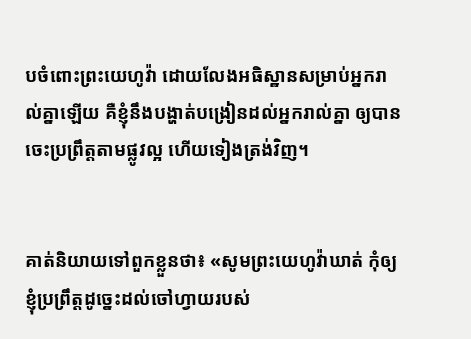បចំពោះព្រះ‌យេហូវ៉ា ដោយលែងអធិស្ឋានសម្រាប់អ្នករាល់គ្នាឡើយ គឺខ្ញុំនឹងបង្ហាត់បង្រៀនដល់អ្នករាល់គ្នា ឲ្យបានចេះប្រព្រឹត្តតាមផ្លូវល្អ ហើយទៀងត្រង់វិញ។


គាត់និយាយទៅពួកខ្លួនថា៖ «សូមព្រះ‌យេហូវ៉ាឃាត់ កុំឲ្យខ្ញុំប្រព្រឹត្តដូច្នេះដល់ចៅ‌ហ្វាយរបស់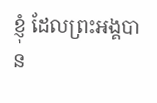ខ្ញុំ ដែលព្រះ‌អង្គបាន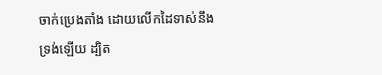ចាក់ប្រេងតាំង ដោយលើកដៃទាស់នឹងទ្រង់ឡើយ ដ្បិត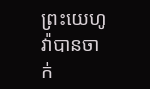ព្រះ‌យេហូវ៉ាបានចាក់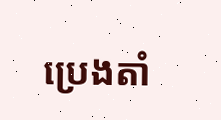ប្រេងតាំ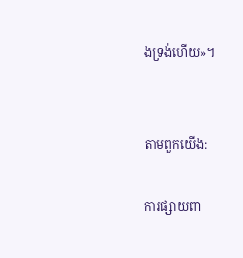ងទ្រង់ហើយ»។


តាមពួកយើង:

ការផ្សាយពា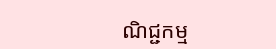ណិជ្ជកម្ម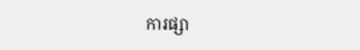ការផ្សា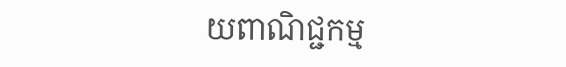យពាណិជ្ជកម្ម